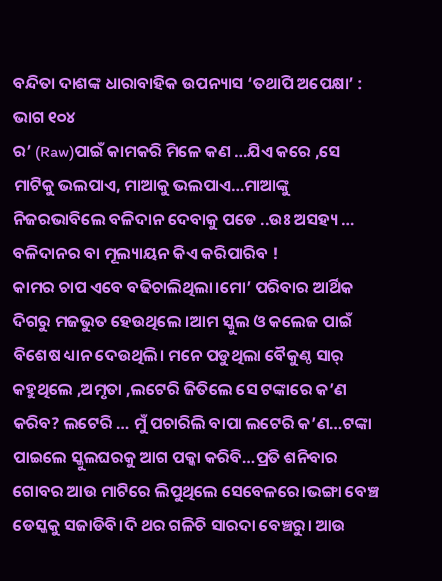ବନ୍ଦିତା ଦାଶଙ୍କ ଧାରାବାହିକ ଉପନ୍ୟାସ ‘ତଥାପି ଅପେକ୍ଷା’ : ଭାଗ ୧୦୪
ର’ (Raw)ପାଇଁ କାମକରି ମିଳେ କଣ …ଯିଏ କରେ ,ସେ ମାଟିକୁ ଭଲପାଏ, ମାଆକୁ ଭଲପାଏ…ମାଆଙ୍କୁ ନିଜରଭାବିଲେ ବଳିଦାନ ଦେବାକୁ ପଡେ ..ଉଃ ଅସହ୍ୟ … ବଳିଦାନର ବା ମୂଲ୍ୟାୟନ କିଏ କରିପାରିବ !
କାମର ଚାପ ଏବେ ବଢିଚାଲିଥିଲା।ମୋ’ ପରିବାର ଆର୍ଥିକ ଦିଗରୁ ମଜଭୁତ ହେଉଥିଲେ ।ଆମ ସ୍କୁଲ ଓ କଲେଜ ପାଇଁ ବିଶେଷ ଧ୍ୟାନ ଦେଉଥିଲି। ମନେ ପଡୁଥିଲା ବୈକୁଣ୍ଠ ସାର୍ କହୁଥିଲେ ,ଅମୃତା ,ଲଟେରି ଜିତିଲେ ସେ ଟଙ୍କାରେ କ’ଣ କରିବ? ଲଟେରି … ମୁଁ ପଚାରିଲି ବାପା ଲଟେରି କ’ଣ…ଟଙ୍କା ପାଇଲେ ସ୍କୁଲଘରକୁ ଆଗ ପକ୍କା କରିବି…ପ୍ରତି ଶନିବାର ଗୋବର ଆଉ ମାଟିରେ ଲିପୁଥିଲେ ସେବେଳରେ।ଭଙ୍ଗା ବେଞ୍ଚ ଡେସ୍କକୁ ସଜାଡିବି।ଦି ଥର ଗଳିଚି ସାରଦା ବେଞ୍ଚରୁ। ଆଉ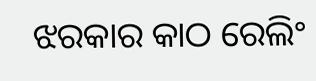ଝରକାର କାଠ ରେଲିଂ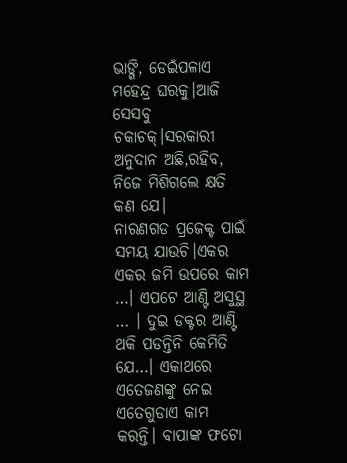ଭାଙ୍ଗି, ଡେଇଁପଳାଏ ମହେନ୍ଦ୍ର ଘରକୁ।ଆଜି ସେସବୁ ଚକାଚକ୍।ସରକାରୀ ଅନୁଦାନ ଅଛି,ରହିବ, ନିଜେ ମିଶିଗଲେ କ୍ଷତି କଣ ଯେ।
ନାରଣଗଡ ପ୍ରଜେକ୍ଟ ପାଇଁ ସମୟ ଯାଉଚି।ଏକର ଏକର ଜମି ଉପରେ କାମ …। ଏପଟେ ଆଣ୍ଟି ଅସୁସ୍ଥ … । ଦୁଇ ଡକ୍ଟର ଆଣ୍ଟି ଥକି ପଡନ୍ତିନି କେମିତି ଯେ…। ଏକାଥରେ ଏତେଜଣଙ୍କୁ ନେଇ ଏତେଗୁଡାଏ କାମ କରନ୍ତି। ବାପାଙ୍କ ଫଟୋ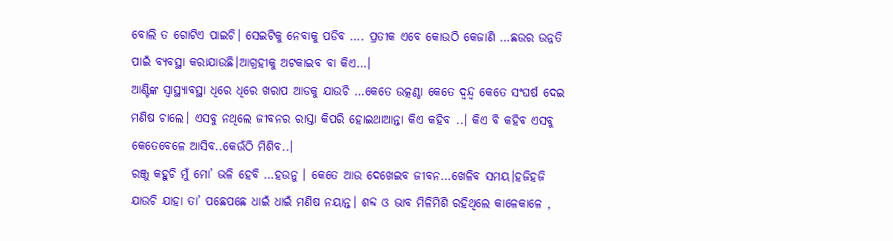ବୋଲି ତ ଗୋଟିଏ ପାଇଚି। ସେଇଟିକୁ ନେବାକୁ ପଡିବ …. ପ୍ରତୀକ ଏବେ କୋଉଠି କେଜାଣି …ଛଉର ଉନ୍ନତି ପାଇଁ ବ୍ୟବସ୍ଥା କରାଯାଉଛି।ଆଗ୍ରହୀକୁ ଅଟକାଇବ ବା କିଏ…।
ଆଣ୍ଟିଙ୍କ ସ୍ବାସ୍ଥ୍ୟାବସ୍ଥା ଧିରେ ଧିରେ ଖରାପ ଆଡକୁ ଯାଉଚି …କେତେ ଉତ୍କଣ୍ଠା କେତେ ଦ୍ବନ୍ଦ୍ବ କେତେ ସଂଘର୍ଷ ଦେଇ ମଣିଷ ଚାଲେ। ଏସବୁ ନଥିଲେ ଜୀବନର ରାସ୍ତା କିପରି ହୋଇଥାଆନ୍ତା କିଏ କହିବ ..। କିଏ ବି କହିବ ଏସବୁ କେତେବେଳେ ଆସିବ..କେଉଁଠି ମିଶିବ..।
ରଞ୍ଜୁ କହୁଚି ମୁଁ ମୋ’ ଭଳି ହେବି …ହଉନୁ । କେତେ ଆଉ ଦେଖେଇବ ଜୀବନ…ଖେଳିବ ସମୟ।ହଜିହଜି ଯାଉଚି ଯାହା ତା’ ପଛେପଛେ ଧାଇଁ ଧାଇଁ ମଣିଷ ନୟାନ୍ତ। ଶବ୍ଦ ଓ ଭାବ ମିଳିମିଶି ରହିଥିଲେ କାଳେକାଳେ ,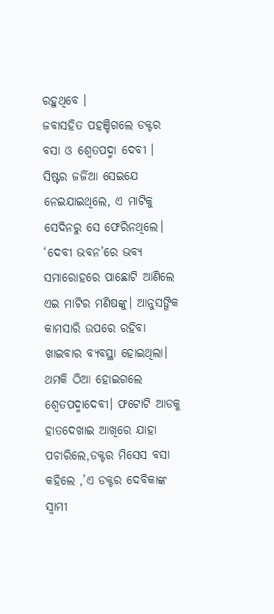ରହୁଥିବେ ।
ଜବାସହିତ ପହଞ୍ଚିଗଲେ ଡକ୍ଟର ବସା ଓ ଶ୍ବେତପଦ୍ମା ଦେବୀ । ସିଷ୍ଟର ଜର୍ଜିଆ ସେଇଯେ ନେଇଯାଇଥିଲେ, ଏ ମାଟିକୁ ସେଦିନରୁ ସେ ଫେରିନଥିଲେ।
‘ଦେବୀ ଭବନ’ରେ ଭବ୍ୟ ସମାରୋହରେ ପାଛୋଟି ଆଣିଲେ ଏଇ ମାଟିର ମଣିଷଙ୍କୁ। ଆନୁସଙ୍ଗିକ କାମସାରି ଉପରେ ରହିବା ଖାଇବାର ବ୍ୟବସ୍ଥା ହୋଇଥିଲା। ଥମକି ଠିଆ ହୋଇଗଲେ ଶ୍ବେତପଦ୍ମାଦେବୀ। ଫଟୋଟି ଆଡକୁ ହାତଦେଖାଇ ଆଖିରେ ଯାହା ପଚାରିଲେ,ଡକ୍ଟର ମିସେସ ବସା କହିଲେ ,’ଏ ଡକ୍ଟର ଦେବିକାଙ୍କ ସ୍ବାମୀ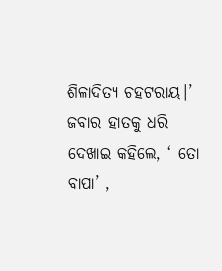ଶିଳାଦିତ୍ୟ ଚହଟରାୟ।’ ଜବାର ହାତକୁ ଧରି ଦେଖାଇ କହିଲେ, ‘ ତୋ ବାପା’ ,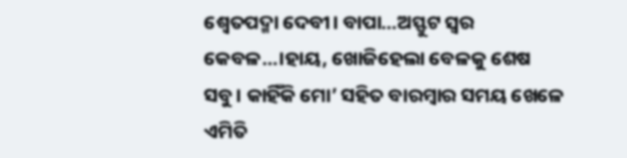ଶ୍ବେତପଦ୍ମା ଦେବୀ। ବାପା…ଅସ୍ଫୁଟ ସ୍ବର କେବଳ…।ହାୟ, ଖୋଜିହେଲା ବେଳକୁ ଶେଷ ସବୁ। କାହିଁକି ମୋ’ ସହିତ ବାରମ୍ବାର ସମୟ ଖେଳେ ଏମିତି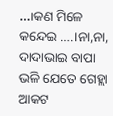…।କଣ ମିଳେ କନ୍ଦେଇ ….।ନା,ନା, ଦାଦାଭାଇ ବାପା ଭଳି ଯେତେ ଗେହ୍ଲା ଆକଟ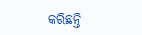କରିଛନ୍ତି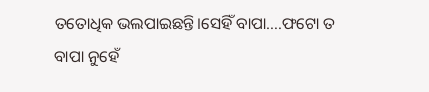ତତୋଧିକ ଭଲପାଇଛନ୍ତି।ସେହିଁ ବାପା….ଫଟୋ ତ ବାପା ନୁହେଁ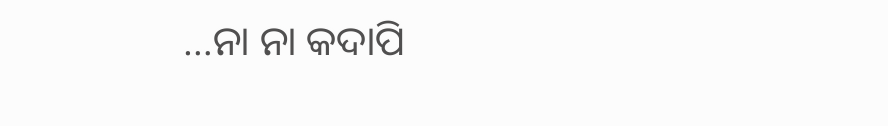…ନା ନା କଦାପି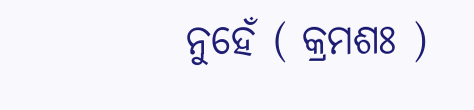ନୁହେଁ ( କ୍ରମଶଃ )